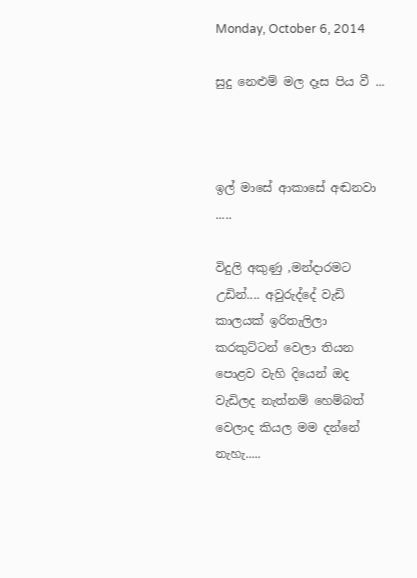Monday, October 6, 2014

සුදු නෙළුම් මල දෑස පිය වී ...



ඉල් මාසේ ආකාසේ අඬනවා .....

විදුලි අකුණු ,මන්දාරමට උඩින්.... අවුරුද්දේ වැඩි කාලයක් ඉරිතැලිලා කරකුට්ටන් වෙලා තියන පොළව වැහි දියෙන් ඔද වැඩිලද නැත්නම් හෙම්බත් වෙලාද කියල මම දන්නේ නැහැ.....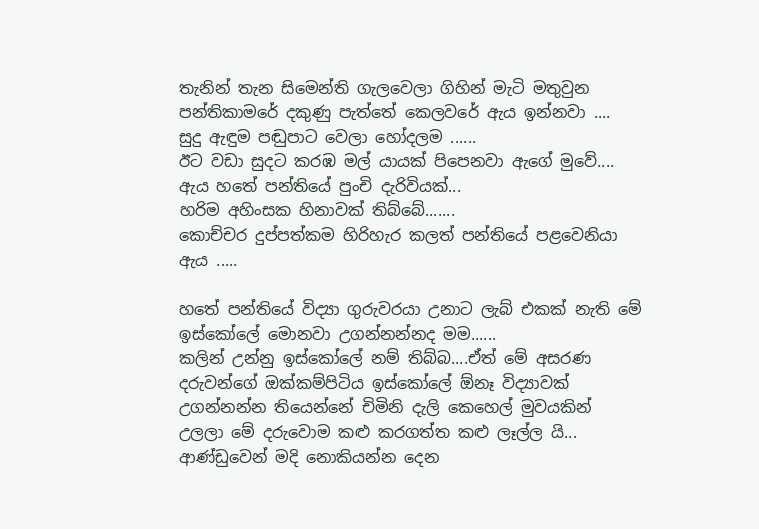තැනින් තැන සිමෙන්ති ගැලවෙලා ගිහින් මැටි මතුවුන පන්තිකාමරේ දකුණු පැත්තේ කෙලවරේ ඇය ඉන්නවා ....
සුදු ඇඳුම පඬුපාට වෙලා හෝදලම ......
ඊට වඩා සුදට කරඹ මල් යායක් පිපෙනවා ඇගේ මුවේ....
ඇය හතේ පන්තියේ පුංචි දැරිවියක්...
හරිම අහිංසක හිනාවක් තිබ්බේ.......
කොච්චර දුප්පත්කම හිරිහැර කලත් පන්තියේ පළවෙනියා ඇය .....

හතේ පන්තියේ විද්‍යා ගුරුවරයා උනාට ලැබ් එකක් නැති මේ ඉස්කෝලේ මොනවා උගන්නන්නද මම......
කලින් උන්නු ඉස්කෝලේ නම් තිබ්බ....ඒත් මේ අසරණ දරුවන්ගේ ඔක්කම්පිටිය ඉස්කෝලේ ඕනෑ විද්‍යාවක් උගන්නන්න තියෙන්නේ චිමිනි දැලි කෙහෙල් මුවයකින් උලලා මේ දරුවොම කළු කරගත්ත කළු ලෑල්ල යි... ආණ්ඩුවෙන් මදි නොකියන්න දෙන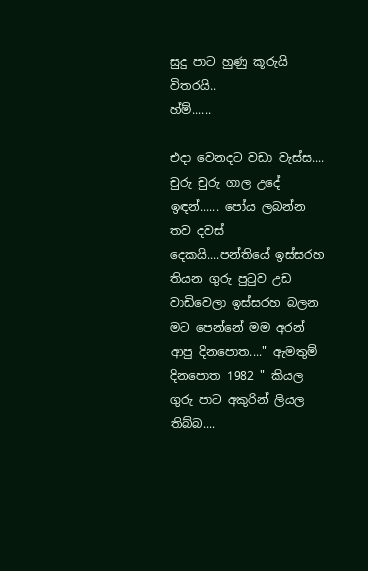සුදු පාට හුණු කූරුයි විතරයි..
හ්ම්......

එදා වෙනදට වඩා වැස්ස....
චුරු චුරු ගාල උදේ ඉඳන්...... පෝය ලබන්න තව දවස් දෙකයි....පන්තියේ ඉස්සරහ තියන ගුරු පුටුව උඩ වාඩිවෙලා ඉස්සරහ බලන මට පෙන්නේ මම අරන් ආපු දිනපොත...." ඇමතුම් දිනපොත 1982 " කියල ගුරු පාට අකුරින් ලියල තිබ්බ....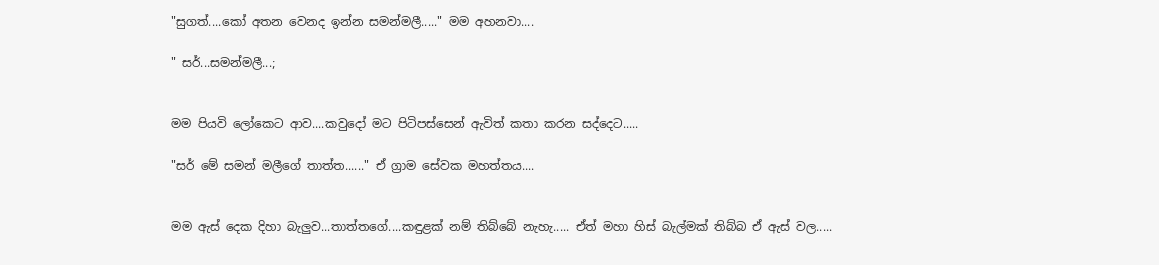"සුගත්....කෝ අතන වෙනද ඉන්න සමන්මලී....." මම අහනවා....

" සර්...සමන්මලී...;


මම පියවි ලෝකෙට ආව....කවුදෝ මට පිටිපස්සෙන් ඇවිත් කතා කරන සද්දෙට.....

"සර් මේ සමන් මලීගේ තාත්ත......" ඒ ග්‍රාම සේවක මහත්තය....


මම ඇස් දෙක දිහා බැලුව...තාත්තගේ....කඳුළක් නම් තිබ්බේ නැහැ..... ඒත් මහා හිස් බැල්මක් තිබ්බ ඒ ඇස් වල.....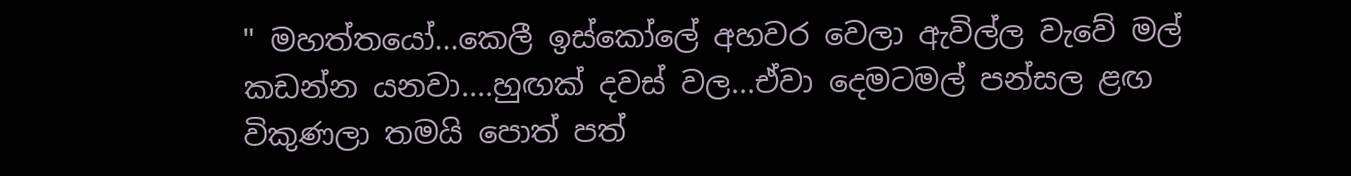" මහත්තයෝ...කෙලී ඉස්කෝලේ අහවර වෙලා ඇවිල්ල වැවේ මල් කඩන්න යනවා....හුඟක් දවස් වල...ඒවා දෙමටමල් පන්සල ළඟ විකුණලා තමයි පොත් පත්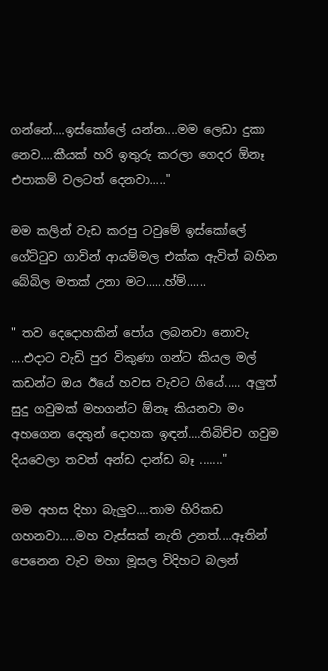ගන්නේ....ඉස්කෝලේ යන්න....මම ලෙඩා දුකා නෙව....කීයක් හරි ඉතුරු කරලා ගෙදර ඕනෑ එපාකම් වලටත් දෙනවා....."

මම කලින් වැඩ කරපු ටවුමේ ඉස්කෝලේ ගේට්ටුව ගාවින් ආයම්මල එක්ක ඇවිත් බහින බේබිල මතක් උනා මට......හ්ම්......

" තව දෙදොහකින් පෝය ලබනවා නොවැ ....එදාට වැඩි පුර විකුණා ගන්ට කියල මල් කඩන්ට ඔය ඊයේ හවස වැවට ගියේ..... අලුත් සුදු ගවුමක් මහගන්ට ඕනෑ කියනවා මං අහගෙන දෙතුන් දොහක ඉඳන්....තිබිච්ච ගවුම දියවෙලා තවත් අන්ඩ දාන්ඩ බෑ ......."

මම අහස දිහා බැලුව....තාම හිරිකඩ ගහනවා.....මහ වැස්සක් නැති උනත්....ඈතින් පෙනෙන වැව මහා මූසල විදිහට බලන්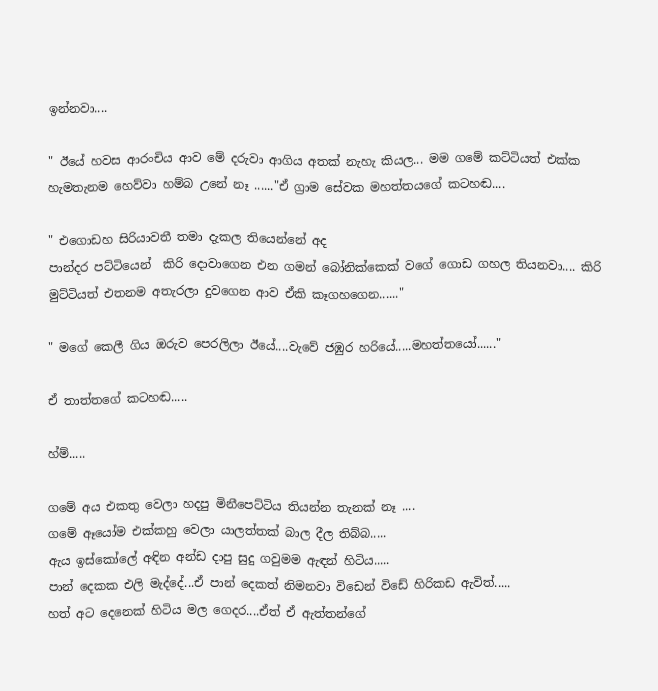ඉන්නවා....

" ඊයේ හවස ආරංචිය ආව මේ දරුවා ආගිය අතක් නැහැ කියල... මම ගමේ කට්ටියත් එක්ක හැමතැනම හෙව්වා හම්බ උනේ නෑ ......"ඒ ග්‍රාම සේවක මහත්තයගේ කටහඬ....

" එගොඩහ සිරියාවතී තමා දැකල තියෙන්නේ අද
පාන්දර පට්ටියෙන්  කිරි දොවාගෙන එන ගමන් බෝනික්කෙක් වගේ ගොඩ ගහල තියනවා.... කිරි මුට්ටියත් එතනම අතැරලා දුවගෙන ආව ඒකි කෑගහගෙන......"

" මගේ කෙලී ගිය ඔරුව පෙරලිලා ඊයේ....වැවේ ජඹුර හරියේ.....මහත්තයෝ......"

ඒ තාත්තගේ කටහඬ.....

හ්ම්.....

ගමේ අය එකතු වෙලා හදපු මිනීපෙට්ටිය තියන්න තැනක් නෑ ....
ගමේ ඈයෝම එක්කහු වෙලා යාලත්තක් බාල දීල තිබ්බ.....
ඇය ඉස්කෝලේ අඳින අන්ඩ දාපු සුදු ගවුමම ඇඳන් හිටිය.....
පාන් දෙකක එලි මැද්දේ...ඒ පාන් දෙකත් නිමනවා විඩෙන් විඩේ හිරිකඩ ඇවිත්.....
හත් අට දෙනෙක් හිටිය මල ගෙදර....ඒත් ඒ ඇත්තන්ගේ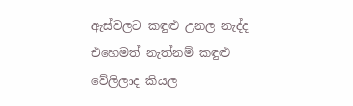ඇස්වලට කඳුළු උනල නැද්ද එහෙමත් නැත්නම් කඳුළු වේලිලාද කියල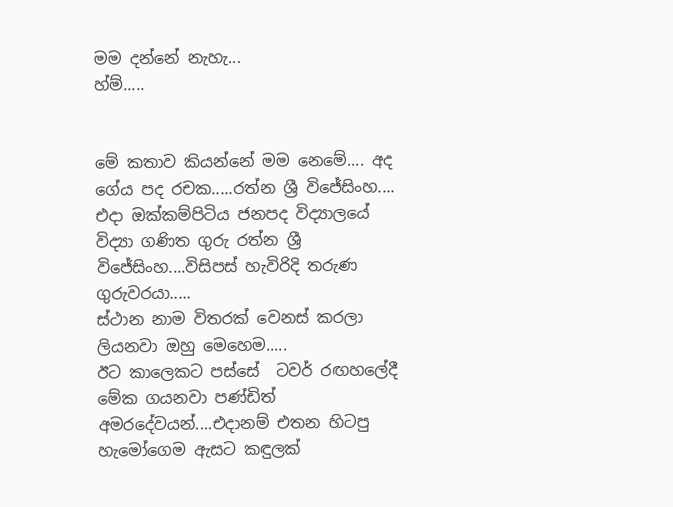මම දන්නේ නැහැ...
හ්ම්.....


මේ කතාව කියන්නේ මම නෙමේ.... අද ගේය පද රචක.....රත්න ශ්‍රී විජේසිංහ.... එදා ඔක්කම්පිටිය ජනපද විද්‍යාලයේ විද්‍යා ගණිත ගුරු රත්න ශ්‍රී විජේසිංහ....විසිපස් හැවිරිදි තරුණ ගුරුවරයා.....
ස්ථාන නාම විතරක් වෙනස් කරලා ලියනවා ඔහු මෙහෙම.....
ඊට කාලෙකට පස්සේ  ටවර් රඟහලේදී  මේක ගයනවා පණ්ඩිත් අමරදේවයන්....එදානම් එතන හිටපු හැමෝගෙම ඇසට කඳුලක්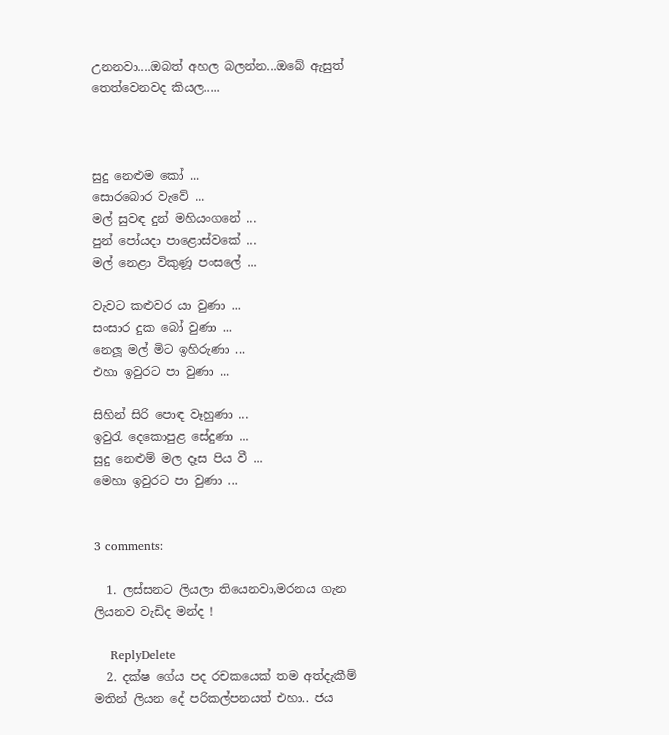උනනවා....ඔබත් අහල බලන්න...ඔබේ ඇසුත් තෙත්වෙනවද කියල.....



සුදු නෙළුම කෝ ...
සොරබොර වැවේ ...
මල් සුවඳ දුන් මහියංගනේ ...
පුන් පෝයදා පාළොස්වකේ ...
මල් නෙළා විකුණූ පංසලේ ...

වැවට කළුවර යා වුණා ...
සංසාර දුක බෝ වුණා ...
නෙලූ මල් මිට ඉහිරුණා ...
එහා ඉවුරට පා වුණා ...

සිහින් සිරි පොඳ වෑහුණා ...
ඉවුරැ දෙකොපුළ සේදුණා ...
සුදු නෙළුම් මල දෑස පිය වී ...
මෙහා ඉවුරට පා වුණා ...


3 comments:

  1. ලස්සනට ලියලා තියෙනවා,මරනය ගැන ලියනව වැඩිද මන්ද !

    ReplyDelete
  2. දක්ෂ ගේය පද රචකයෙක් තම අත්දැකීම් මතින් ලියන දේ පරිකල්පනයත් එහා.. ජය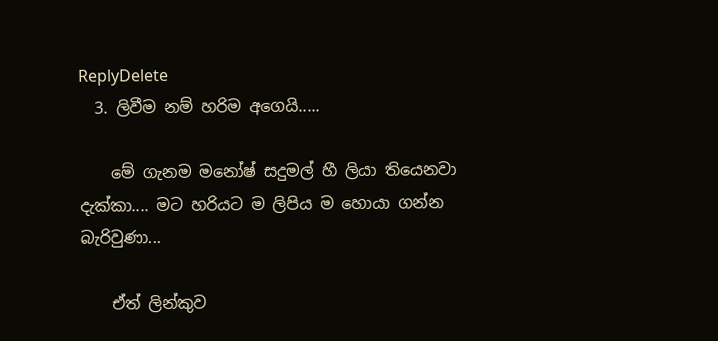ReplyDelete
  3. ලිවීම නම් හරිම අගෙයි.....

    මේ ගැනම මනෝෂ් සදුමල් හී ලියා තියෙනවා දැක්කා.... මට හරියට ම ලිපිය ම හොයා ගන්න බැරිවුණා...

    ඒත් ලින්කුව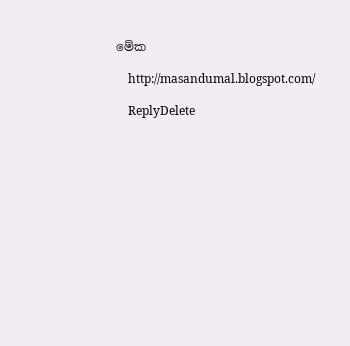මේක

    http://masandumal.blogspot.com/

    ReplyDelete